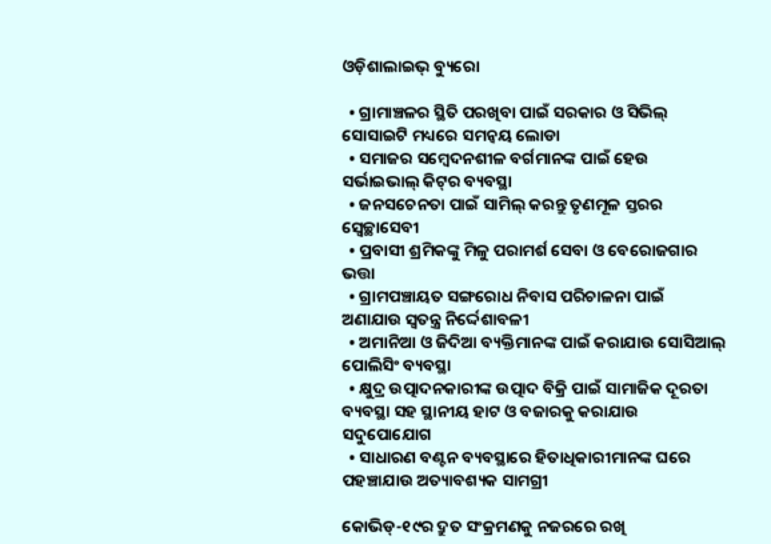ଓଡ଼ିଶାଲାଇଭ୍‌ ବ୍ୟୁରୋ

  • ଗ୍ରାମାଞ୍ଚଳର ସ୍ଥିତି ପରଖିବା ପାଇଁ ସରକାର ଓ ସିଭିଲ୍ ସୋସାଇଟି ମଧ୍ୟରେ ସମନ୍ୱୟ ଲୋଡା
  • ସମାଜର ସମ୍ବେଦନଶୀଳ ବର୍ଗମାନଙ୍କ ପାଇଁ ହେଉ ସର୍ଭାଇଭାଲ୍ କିଟ୍‌ର ବ୍ୟବସ୍ଥା
  • ଜନସଚେନତା ପାଇଁ ସାମିଲ୍ କରନ୍ତୁ ତୃଣମୂଳ ସ୍ତରର ସ୍ୱେଚ୍ଛାସେବୀ
  • ପ୍ରବାସୀ ଶ୍ରମିକଙ୍କୁ ମିଳୁ ପରାମର୍ଶ ସେବା ଓ ବେରୋଜଗାର ଭତ୍ତା
  • ଗ୍ରାମପଞ୍ଚାୟତ ସଙ୍ଗରୋଧ ନିବାସ ପରିଚାଳନା ପାଇଁ ଅଣାଯାଉ ସ୍ୱତନ୍ତ୍ର ନିର୍ଦ୍ଦେଶାବଳୀ
  • ଅମାନିଆ ଓ ଜିଦିଆ ବ୍ୟକ୍ତିମାନଙ୍କ ପାଇଁ କରାଯାଉ ସୋସିଆଲ୍ ପୋଲିସିଂ ବ୍ୟବସ୍ଥା
  • କ୍ଷୁଦ୍ର ଉତ୍ପାଦନକାରୀଙ୍କ ଉତ୍ପାଦ ବିକ୍ରି ପାଇଁ ସାମାଜିକ ଦୂରତା ବ୍ୟବସ୍ଥା ସହ ସ୍ଥାନୀୟ ହାଟ ଓ ବଜାରକୁ କରାଯାଉ ସଦୁପୋଯୋଗ
  • ସାଧାରଣ ବଣ୍ଟନ ବ୍ୟବସ୍ଥାରେ ହିତାଧିକାରୀମାନଙ୍କ ଘରେ ପହଞ୍ଚାଯାଉ ଅତ୍ୟାବଶ୍ୟକ ସାମଗ୍ରୀ

କୋଭିଡ୍-୧୯ର ଦ୍ରୁତ ସଂକ୍ରମଣକୁ ନଜରରେ ରଖି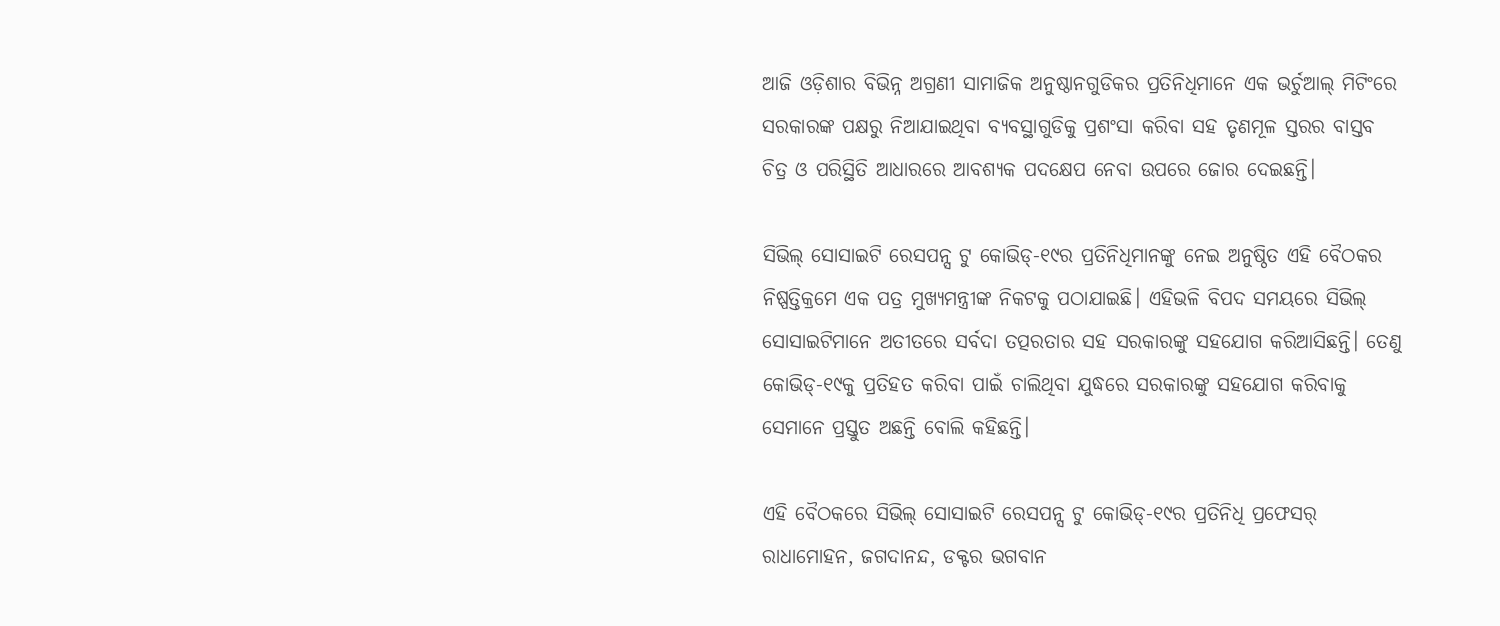ଆଜି ଓଡ଼ିଶାର ବିଭିନ୍ନ ଅଗ୍ରଣୀ ସାମାଜିକ ଅନୁଷ୍ଠାନଗୁଡିକର ପ୍ରତିନିଧିମାନେ ଏକ ଭର୍ଚୁଆଲ୍ ମିଟିଂରେ ସରକାରଙ୍କ ପକ୍ଷରୁ ନିଆଯାଇଥିବା ବ୍ୟବସ୍ଥାଗୁଡିକୁ ପ୍ରଶଂସା କରିବା ସହ ତୃଣମୂଳ ସ୍ତରର ବାସ୍ତବ ଚିତ୍ର ଓ ପରିସ୍ଥିତି ଆଧାରରେ ଆବଶ୍ୟକ ପଦକ୍ଷେପ ନେବା ଉପରେ ଜୋର ଦେଇଛନ୍ତି।

ସିଭିଲ୍ ସୋସାଇଟି ରେସପନ୍ସ ଟୁ କୋଭିଡ୍-୧୯ର ପ୍ରତିନିଧିମାନଙ୍କୁ ନେଇ ଅନୁଷ୍ଠିତ ଏହି ବୈଠକର ନିଷ୍ପତ୍ତିକ୍ରମେ ଏକ ପତ୍ର ମୁଖ୍ୟମନ୍ତ୍ରୀଙ୍କ ନିକଟକୁ ପଠାଯାଇଛି। ଏହିଭଳି ବିପଦ ସମୟରେ ସିଭିଲ୍ ସୋସାଇଟିମାନେ ଅତୀତରେ ସର୍ବଦା ତତ୍ପରତାର ସହ ସରକାରଙ୍କୁ ସହଯୋଗ କରିଆସିଛନ୍ତି। ତେଣୁ କୋଭିଡ୍-୧୯କୁ ପ୍ରତିହତ କରିବା ପାଇଁ ଚାଲିଥିବା ଯୁଦ୍ଧରେ ସରକାରଙ୍କୁ ସହଯୋଗ କରିବାକୁ ସେମାନେ ପ୍ରସ୍ତୁତ ଅଛନ୍ତି ବୋଲି କହିଛନ୍ତି।

ଏହି ବୈଠକରେ ସିଭିଲ୍ ସୋସାଇଟି ରେସପନ୍ସ ଟୁ କୋଭିଡ୍-୧୯ର ପ୍ରତିନିଧି ପ୍ରଫେସର୍ ରାଧାମୋହନ, ଜଗଦାନନ୍ଦ, ଡକ୍ଟର ଭଗବାନ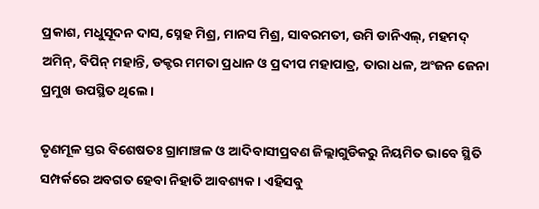ପ୍ରକାଶ, ମଧୁସୂଦନ ଦାସ, ସ୍ନେହ ମିଶ୍ର, ମାନସ ମିଶ୍ର, ସାବରମତୀ, ଉମି ଡାନିଏଲ୍, ମହମଦ୍ ଅମିନ୍, ବିପିନ୍ ମହାନ୍ତି, ଡକ୍ଟର ମମତା ପ୍ରଧାନ ଓ ପ୍ରଦୀପ ମହାପାତ୍ର, ତାରା ଧଳ, ଅଂଜନ ଜେନା ପ୍ରମୁଖ ଉପସ୍ଥିତ ଥିଲେ।

ତୃଣମୂଳ ସ୍ତର ବିଶେଷତଃ ଗ୍ରାମାଞ୍ଚଳ ଓ ଆଦିବାସୀପ୍ରବଣ ଜିଲ୍ଲାଗୁଡିକରୁ ନିୟମିତ ଭାବେ ସ୍ଥିତି ସମ୍ପର୍କରେ ଅବଗତ ହେବା ନିହାତି ଆବଶ୍ୟକ। ଏହିସବୁ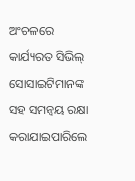ଅଂଚଳରେ କାର୍ଯ୍ୟରତ ସିଭିଲ୍ ସୋସାଇଟିମାନଙ୍କ ସହ ସମନ୍ୱୟ ରକ୍ଷା କରାଯାଇପାରିଲେ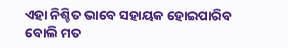ଏହା ନିଶ୍ଚିତ ଭାବେ ସହାୟକ ହୋଇପାରିବ ବୋଲି ମତ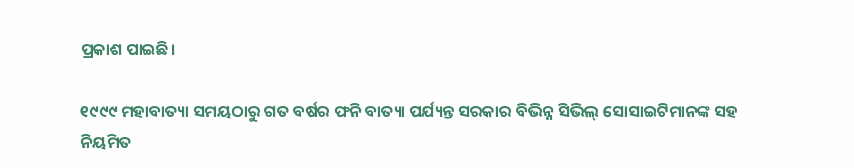ପ୍ରକାଶ ପାଇଛି।

୧୯୯୯ ମହାବାତ୍ୟା ସମୟଠାରୁ ଗତ ବର୍ଷର ଫନି ବାତ୍ୟା ପର୍ଯ୍ୟନ୍ତ ସରକାର ବିଭିନ୍ନ ସିଭିଲ୍ ସୋସାଇଟିମାନଙ୍କ ସହ ନିୟମିତ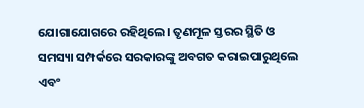ଯୋଗାଯୋଗରେ ରହିଥିଲେ। ତୃଣମୂଳ ସ୍ତରର ସ୍ଥିତି ଓ ସମସ୍ୟା ସମ୍ପର୍କରେ ସରକାରଙ୍କୁ ଅବଗତ କରାଇପାରୁଥିଲେ ଏବଂ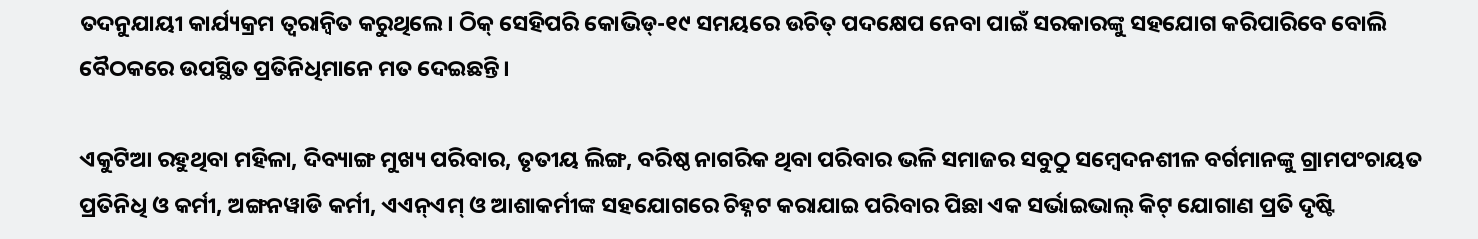ତଦନୁଯାୟୀ କାର୍ଯ୍ୟକ୍ରମ ତ୍ୱରାନ୍ୱିତ କରୁଥିଲେ। ଠିକ୍ ସେହିପରି କୋଭିଡ୍-୧୯ ସମୟରେ ଉଚିତ୍ ପଦକ୍ଷେପ ନେବା ପାଇଁ ସରକାରଙ୍କୁ ସହଯୋଗ କରିପାରିବେ ବୋଲି ବୈଠକରେ ଉପସ୍ଥିତ ପ୍ରତିନିଧିମାନେ ମତ ଦେଇଛନ୍ତି।

ଏକୁଟିଆ ରହୁଥିବା ମହିଳା, ଦିବ୍ୟାଙ୍ଗ ମୁଖ୍ୟ ପରିବାର, ତୃତୀୟ ଲିଙ୍ଗ, ବରିଷ୍ଠ ନାଗରିକ ଥିବା ପରିବାର ଭଳି ସମାଜର ସବୁଠୁ ସମ୍ବେଦନଶୀଳ ବର୍ଗମାନଙ୍କୁ ଗ୍ରାମପଂଚାୟତ ପ୍ରତିନିଧି ଓ କର୍ମୀ, ଅଙ୍ଗନୱାଡି କର୍ମୀ, ଏଏନ୍ଏମ୍ ଓ ଆଶାକର୍ମୀଙ୍କ ସହଯୋଗରେ ଚିହ୍ନଟ କରାଯାଇ ପରିବାର ପିଛା ଏକ ସର୍ଭାଇଭାଲ୍ କିଟ୍ ଯୋଗାଣ ପ୍ରତି ଦୃଷ୍ଟି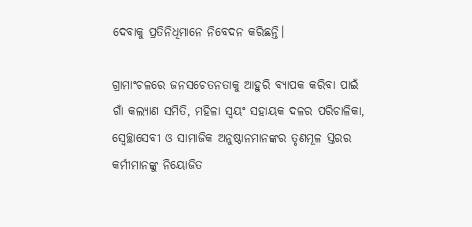ଦେବାକୁ ପ୍ରତିନିଧିମାନେ ନିବେଦନ କରିଛନ୍ତି।

ଗ୍ରାମାଂଚଳରେ ଜନସଚେତନତାକୁ ଆହୁରି ବ୍ୟାପକ କରିବା ପାଇଁ ଗାଁ କଲ୍ୟାଣ ସମିତି, ମହିଳା ସ୍ୱୟଂ ସହାୟକ ଦଳର ପରିଚାଳିକା, ସ୍ୱେଚ୍ଛାସେବୀ ଓ ସାମାଜିକ ଅନୁଷ୍ଠାନମାନଙ୍କର ତୃଣମୂଳ ସ୍ତରର କର୍ମୀମାନଙ୍କୁ ନିୟୋଜିତ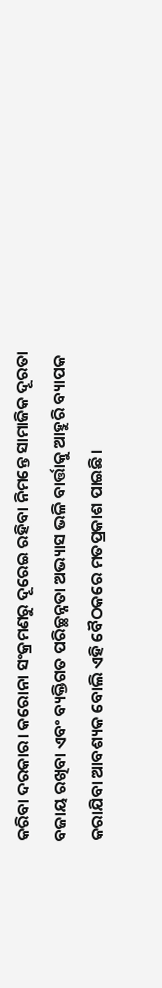କରିବା ଦରକାର। କରୋନା ସଂକ୍ରମଣରୁ ଦୂରେଇ ରହିବା ନିମନ୍ତେ ସାମାଜିକ ଦୂରତା ବଜାୟ ରଖିବା ଏବଂ ବ୍ୟକ୍ତିଗତ ପରିଚ୍ଛନ୍ନତା ଅଭ୍ୟାସ ଭଳି ବାର୍ତ୍ତାକୁ ଆହୁରି ବ୍ୟାପକ କରାଯିବା ଆବଶ୍ୟକ ବୋଲି ଏହି ବୈଠକରେ ମତପ୍ରକାଶ ପାଇଛି।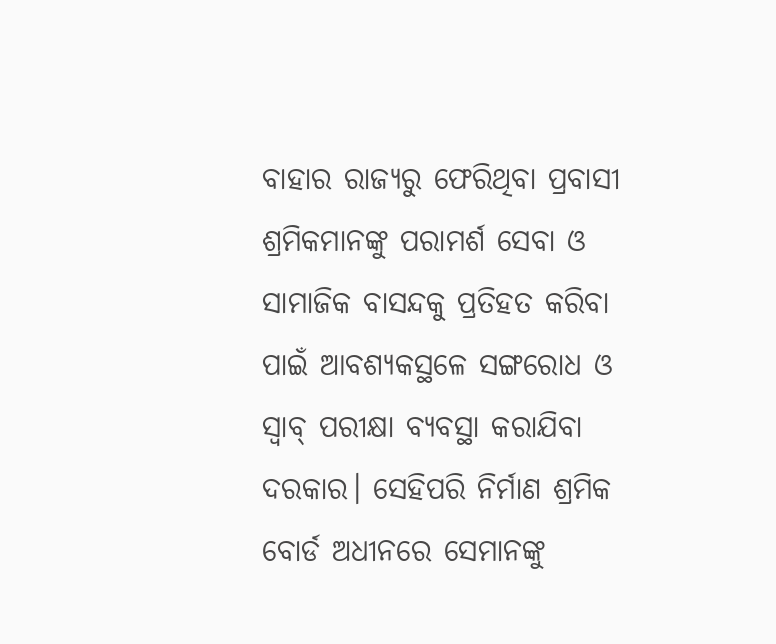ବାହାର ରାଜ୍ୟରୁ ଫେରିଥିବା ପ୍ରବାସୀ ଶ୍ରମିକମାନଙ୍କୁ ପରାମର୍ଶ ସେବା ଓ ସାମାଜିକ ବାସନ୍ଦକୁ ପ୍ରତିହତ କରିବା ପାଇଁ ଆବଶ୍ୟକସ୍ଥଳେ ସଙ୍ଗରୋଧ ଓ ସ୍ୱାବ୍ ପରୀକ୍ଷା ବ୍ୟବସ୍ଥା କରାଯିବା ଦରକାର। ସେହିପରି ନିର୍ମାଣ ଶ୍ରମିକ ବୋର୍ଡ ଅଧୀନରେ ସେମାନଙ୍କୁ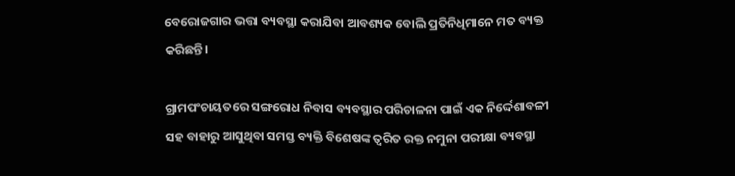ବେରୋଜଗାର ଭତ୍ତା ବ୍ୟବସ୍ଥା କରାଯିବା ଆବଶ୍ୟକ ବୋଲି ପ୍ରତିନିଧିମାନେ ମତ ବ୍ୟକ୍ତ କରିଛନ୍ତି।

ଗ୍ରାମପଂଚାୟତରେ ସଙ୍ଗରୋଧ ନିବାସ ବ୍ୟବସ୍ଥାର ପରିଚାଳନା ପାଇଁ ଏକ ନିର୍ଦ୍ଦେଶାବଳୀ ସହ ବାହାରୁ ଆସୁଥିବା ସମସ୍ତ ବ୍ୟକ୍ତି ବିଶେଷଙ୍କ ତ୍ୱରିତ ରକ୍ତ ନମୁନା ପରୀକ୍ଷା ବ୍ୟବସ୍ଥା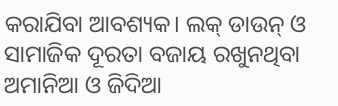କରାଯିବା ଆବଶ୍ୟକ। ଲକ୍ ଡାଉନ୍ ଓ ସାମାଜିକ ଦୂରତା ବଜାୟ ରଖୁନଥିବା ଅମାନିଆ ଓ ଜିଦିଆ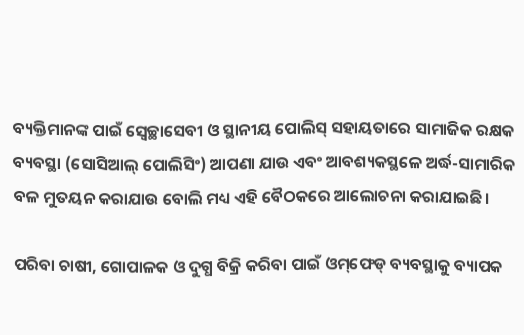ବ୍ୟକ୍ତିମାନଙ୍କ ପାଇଁ ସ୍ୱେଚ୍ଛାସେବୀ ଓ ସ୍ଥାନୀୟ ପୋଲିସ୍ ସହାୟତାରେ ସାମାଜିକ ରକ୍ଷକ ବ୍ୟବସ୍ଥା (ସୋସିଆଲ୍ ପୋଲିସିଂ) ଆପଣା ଯାଉ ଏବଂ ଆବଶ୍ୟକସ୍ଥଳେ ଅର୍ଦ୍ଧ-ସାମାରିକ ବଳ ମୁତୟନ କରାଯାଉ ବୋଲି ମଧ୍ୟ ଏହି ବୈଠକରେ ଆଲୋଚନା କରାଯାଇଛି।

ପରିବା ଚାଷୀ, ଗୋପାଳକ ଓ ଦୁଗ୍ଧ ବିକ୍ରି କରିବା ପାଇଁ ଓମ୍‌ଫେଡ୍ ବ୍ୟବସ୍ଥାକୁ ବ୍ୟାପକ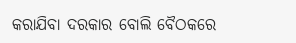କରାଯିବା ଦରକାର ବୋଲି ବୈଠକରେ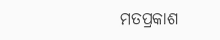ମତପ୍ରକାଶ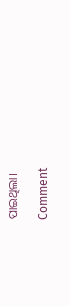ପାଇଥିଲା।

Comment